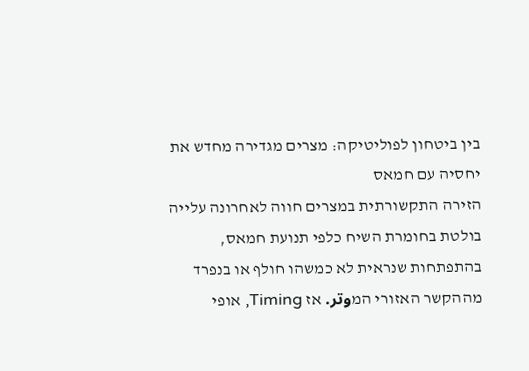בין ביטחון לפוליטיקה: מצרים מגדירה מחדש את יחסיה עם חמאס
הזירה התקשורתית במצרים חווה לאחרונה עלייה בולטת בחומרת השיח כלפי תנועת חמאס, בהתפתחות שנראית לא כמשהו חולף או בנפרד מההקשר האזורי המوتر. אז Timing, אופי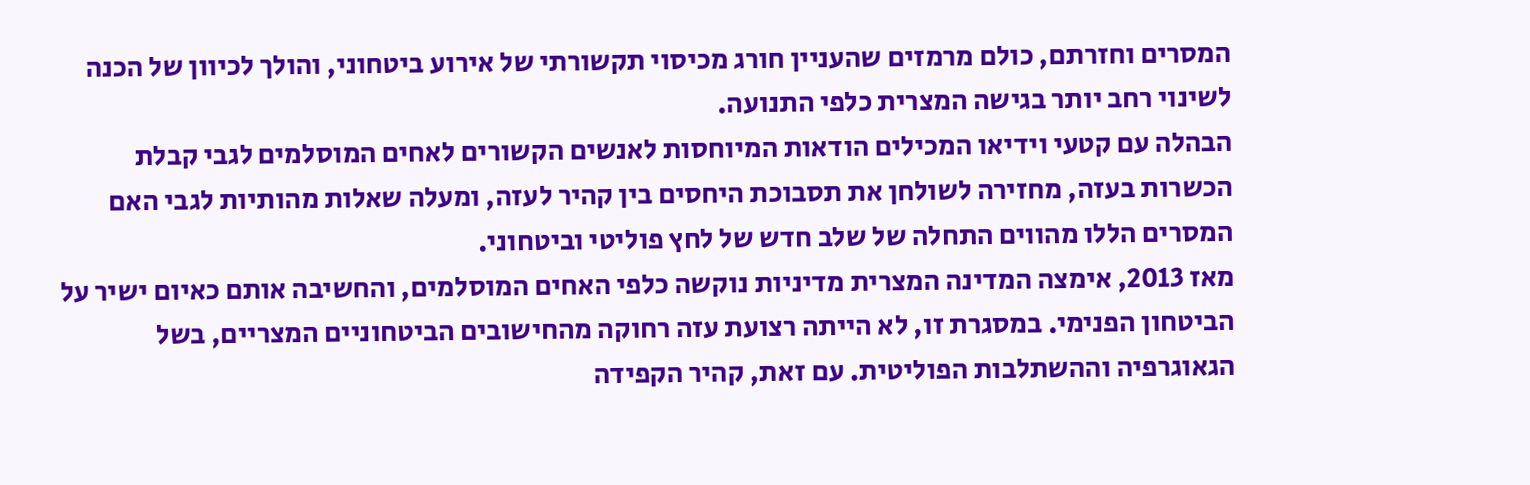המסרים וחזרתם, כולם מרמזים שהעניין חורג מכיסוי תקשורתי של אירוע ביטחוני, והולך לכיוון של הכנה לשינוי רחב יותר בגישה המצרית כלפי התנועה.
הבהלה עם קטעי וידיאו המכילים הודאות המיוחסות לאנשים הקשורים לאחים המוסלמים לגבי קבלת הכשרות בעזה, מחזירה לשולחן את תסבוכת היחסים בין קהיר לעזה, ומעלה שאלות מהותיות לגבי האם המסרים הללו מהווים התחלה של שלב חדש של לחץ פוליטי וביטחוני.
מאז 2013, אימצה המדינה המצרית מדיניות נוקשה כלפי האחים המוסלמים, והחשיבה אותם כאיום ישיר על הביטחון הפנימי. במסגרת זו, לא הייתה רצועת עזה רחוקה מהחישובים הביטחוניים המצריים, בשל הגאוגרפיה וההשתלבות הפוליטית. עם זאת, קהיר הקפידה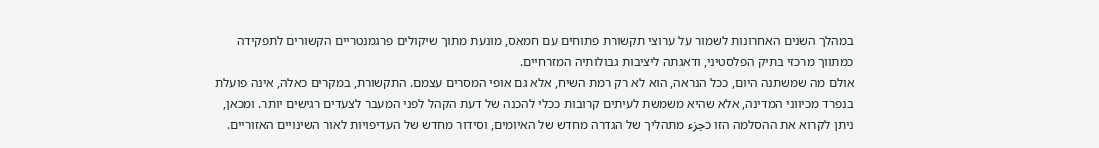במהלך השנים האחרונות לשמור על ערוצי תקשורת פתוחים עם חמאס, מונעת מתוך שיקולים פרגמנטריים הקשורים לתפקידה כמתווך מרכזי בתיק הפלסטיני, ודאגתה ליציבות גבולותיה המזרחיים.
אולם מה שמשתנה היום, ככל הנראה, הוא לא רק רמת השיח, אלא גם אופי המסרים עצמם. התקשורת, במקרים כאלה, אינה פועלת בנפרד מכיווני המדינה, אלא שהיא משמשת לעיתים קרובות ככלי להכנה של דעת הקהל לפני המעבר לצעדים רגישים יותר. ומכאן, ניתן לקרוא את ההסלמה הזו כجزء מתהליך של הגדרה מחדש של האיומים, וסידור מחדש של העדיפויות לאור השינויים האזוריים.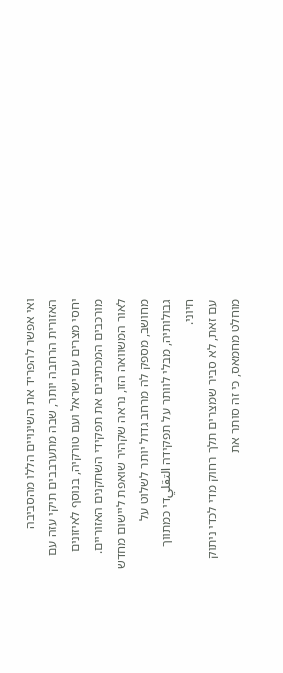ואי אפשר להפריד את השינויים הללו מהסביבה האזורית הרחבה יותר, שבה מתערבבים תיקי עזה עם יחסי מצרים עם ישראל ועם טורקיה, בנוסף לאיזונים מורכבים המכתיבים את תפקידי השחקנים האזוריים. לאור המשוואה הזו, נראה שקהיר שואפת ליישום מחדש מחושב, מספק לה מרחב גדול יותר לשלוט על גבולותיה, מבלי לוותר על תפקידה التقليדי כמתווך חיוני.
עם זאת, לא סביר שמצרים תלך רחוק מדי לכדי ניתוק מוחלט מחמאס, כי זה סותר את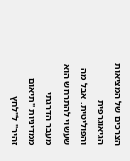הצרכים של המציאות הגיאוגרפית והפוליטית. אבל מה שעשוי להתרחש הוא מעבר הדרגתי ממדיניות "תיאום זהיר" ל"לחץ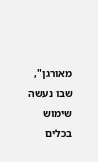מאורגן", שבו נעשה שימוש בכלים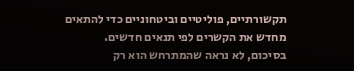תקשורתיים, פוליטיים וביטחוניים כדי להתאים מחדש את הקשרים לפי תנאים חדשים.
בסיכום, לא נראה שהמתרחש הוא רק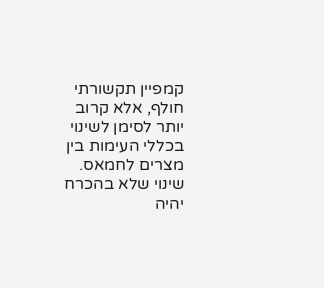קמפיין תקשורתי חולף, אלא קרוב יותר לסימן לשינוי בכללי העימות בין מצרים לחמאס. שינוי שלא בהכרח יהיה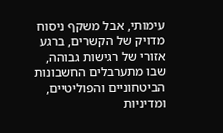עימותי, אבל משקף ניסוח מדויק של הקשרים, ברגע אזורי של רגישות גבוהה, שבו מתערבלים החשבונות הביטחוניים והפוליטיים, ומדיניות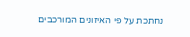נחתכת על פי האיזונים המורכבים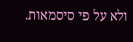ולא על פי סיסמאות.